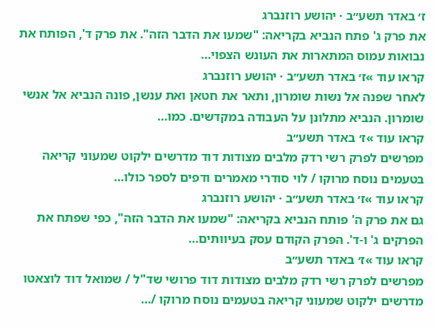ז׳ באדר תשע״ב · יהושע רוזנברג
את פרק ג' פתח הנביא בקריאה: "שמעו את הדבר הזה". את פרק ד', הפותח את נבואות עמוס המתארות את העונש הצפוי…
קראו עוד »ז׳ באדר תשע״ב · יהושע רוזנברג
לאחר שפנה אל נשות שומרון, ותאר את חטאן ואת ענשן, פונה הנביא אל אנשי שומרון. הנביא מתלונן על העבודה במקדשים. כמו…
קראו עוד »ז׳ באדר תשע״ב
מפרשים לפרק רשי רדק מלבים מצודות דוד מדרשים ילקוט שמעוני קריאה בטעמים נוסח מרוקו / לוי סודרי מאמרים ודפים לספר כולו…
קראו עוד »ז׳ באדר תשע״ב · יהושע רוזנברג
גם את פרק ה' פותח הנביא בקריאה: "שמעו את הדבר הזה", כפי שפתח את הפרקים ג' ו-ד'. הפרק הקודם עסק בעיוותים…
קראו עוד »ז׳ באדר תשע״ב
מפרשים לפרק רשי רדק מלבים מצודות דוד פרושי שד"ל / שמואל דוד לוצאטו מדרשים ילקוט שמעוני קריאה בטעמים נוסח מרוקו /…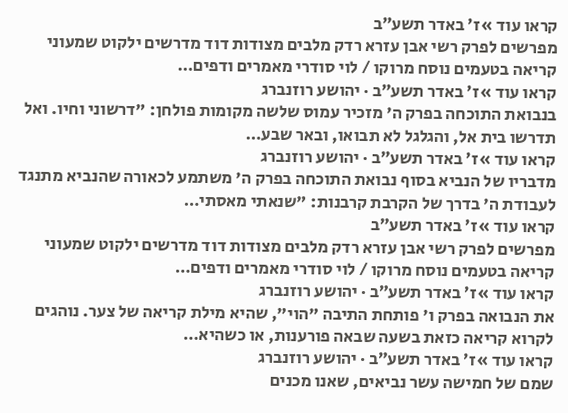קראו עוד »ז׳ באדר תשע״ב
מפרשים לפרק רשי אבן עזרא רדק מלבים מצודות דוד מדרשים ילקוט שמעוני קריאה בטעמים נוסח מרוקו / לוי סודרי מאמרים ודפים…
קראו עוד »ז׳ באדר תשע״ב · יהושע רוזנברג
בנבואת התוכחה בפרק ה' מזכיר עמוס שלשה מקומות פולחן: "דרשוני וחיו. ואל תדרשו בית אל, והגלגל לא תבואו, ובאר שבע…
קראו עוד »ז׳ באדר תשע״ב · יהושע רוזנברג
מדבריו של הנביא בסוף נבואת התוכחה בפרק ה' משתמע לכאורה שהנביא מתנגד לעבודת ה' בדרך של הקרבת קרבנות: "שנאתי מאסתי…
קראו עוד »ז׳ באדר תשע״ב
מפרשים לפרק רשי אבן עזרא רדק מלבים מצודות דוד מדרשים ילקוט שמעוני קריאה בטעמים נוסח מרוקו / לוי סודרי מאמרים ודפים…
קראו עוד »ז׳ באדר תשע״ב · יהושע רוזנברג
את הנבואה בפרק ו' פותחת התיבה "הוי", שהיא מילת קריאה של צער. נוהגים לקרוא קריאה כזאת בשעה שבאה פורענות, או כשהיא…
קראו עוד »ז׳ באדר תשע״ב · יהושע רוזנברג
שמם של חמישה עשר נביאים, שאנו מכנים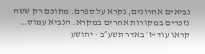נביאים אחרונים, נקרא על ספרם. מתוכם רק ששה נזכרים במקורות אחרים במקרא. הנביא עמוס…
קראו עוד »ז׳ באדר תשע״ב · יהושע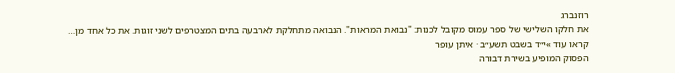רוזנברג
את חלקו השלישי של ספר עמוס מקובל לכנות: "נבואת המראות". הנבואה מתחלקת לארבעה בתים המצטרפים לשני זוגות. את כל אחד מן…
קראו עוד »י״ד בשבט תשע״ב · איתן עופר
הפסוק המופיע בשירת דבורה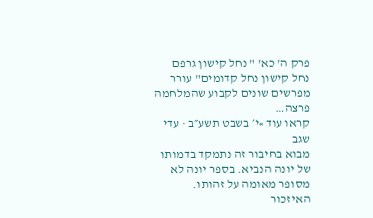פרק ה' כא' " נחל קישון גרפם נחל קישון נחל קדומים" עורר מפרשים שונים לקבוע שהמלחמה פרצה…
קראו עוד »י׳ בשבט תשע״ב · עדי שגב
מבוא בחיבור זה נתמקד בדמותו של יונה הנביא. בספר יונה לא מסופר מאומה על זהותו. האיזכור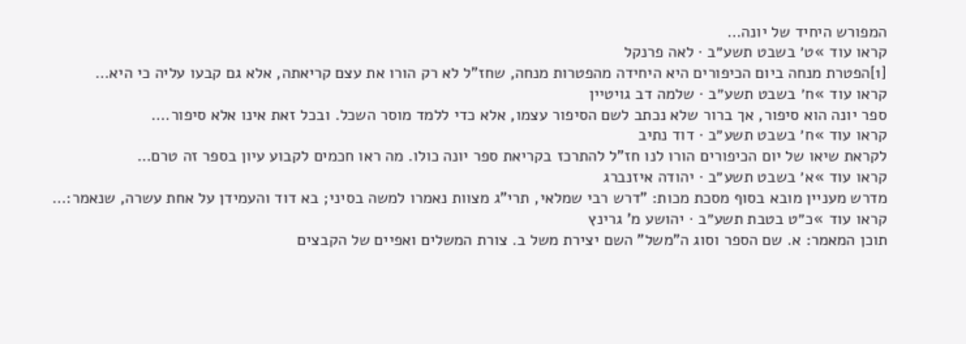המפורש היחיד של יונה…
קראו עוד »ט׳ בשבט תשע״ב · לאה פרנקל
[1]הפטרת מנחה ביום הכיפורים היא היחידה מהפטרות מנחה, שחז"ל לא רק הורו את עצם קריאתה, אלא גם קבעו עליה כי היא…
קראו עוד »ח׳ בשבט תשע״ב · שלמה דב גויטיין
ספר יונה הוא סיפור, אך ברור שלא נכתב לשם הסיפור עצמו, אלא כדי ללמד מוסר השכל. ובכל זאת אינו אלא סיפור.…
קראו עוד »ח׳ בשבט תשע״ב · דוד נתיב
לקראת שיאו של יום הכיפורים הורו לנו חז"ל להתרכז בקריאת ספר יונה כולו. מה ראו חכמים לקבוע עיון בספר זה טרם…
קראו עוד »א׳ בשבט תשע״ב · יהודה איזנברג
מדרש מעניין מובא בסוף מסכת מכות: "דרש רבי שמלאי, תרי"ג מצוות נאמרו למשה בסיני; בא דוד והעמידן על אחת עשרה, שנאמר:…
קראו עוד »כ״ט בטבת תשע״ב · יהושע מ' גרינץ
תוכן המאמר: א. שם הספר וסוג ה"משל" השם יצירת משל ב. צורת המשלים ואפיים של הקבצים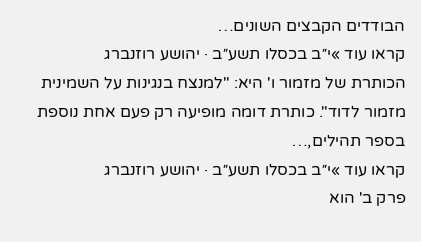הבודדים הקבצים השונים…
קראו עוד »י״ב בכסלו תשע״ב · יהושע רוזנברג
הכותרת של מזמור ו' היא: "למנצח בנגינות על השמינית מזמור לדוד". כותרת דומה מופיעה רק פעם אחת נוספת בספר תהילים,…
קראו עוד »י״ב בכסלו תשע״ב · יהושע רוזנברג
פרק ב' הוא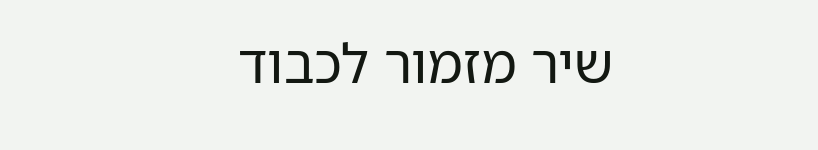שיר מזמור לכבוד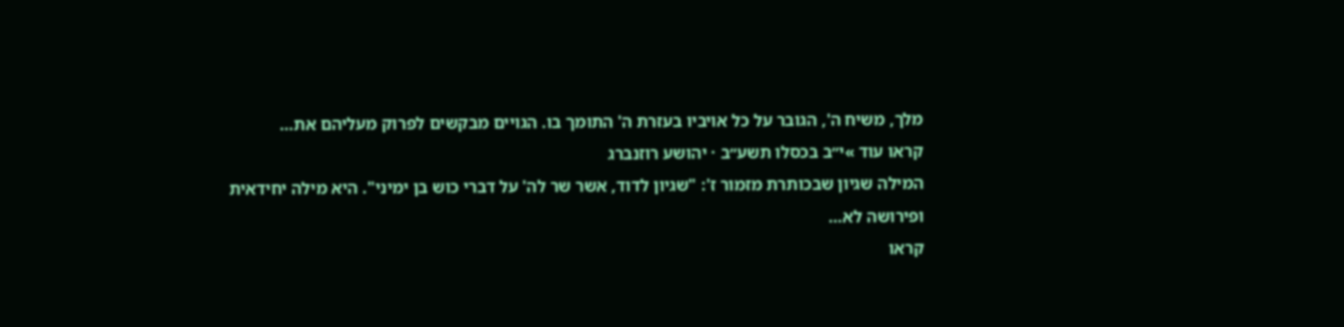מלך, משיח ה', הגובר על כל אויביו בעזרת ה' התומך בו. הגויים מבקשים לפרוק מעליהם את…
קראו עוד »י״ב בכסלו תשע״ב · יהושע רוזנברג
המילה שגיון שבכותרת מזמור ז': "שגיון לדוד, אשר שר לה' על דברי כוש בן ימיני". היא מילה יחידאית ופירושה לא…
קראו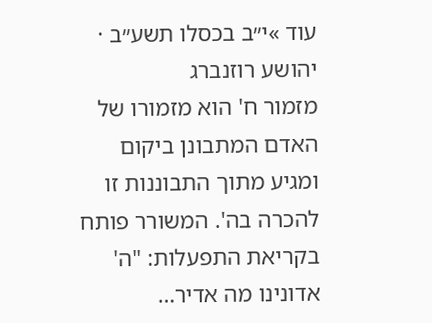עוד »י״ב בכסלו תשע״ב · יהושע רוזנברג
מזמור ח' הוא מזמורו של האדם המתבונן ביקום ומגיע מתוך התבוננות זו להכרה בה'. המשורר פותח בקריאת התפעלות: "ה' אדונינו מה אדיר…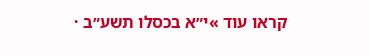קראו עוד »י״א בכסלו תשע״ב ·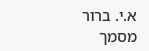א.י. ברור
מסמך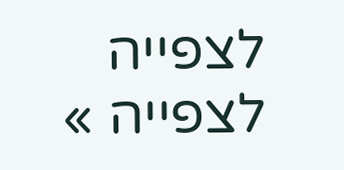לצפייה
לצפייה »